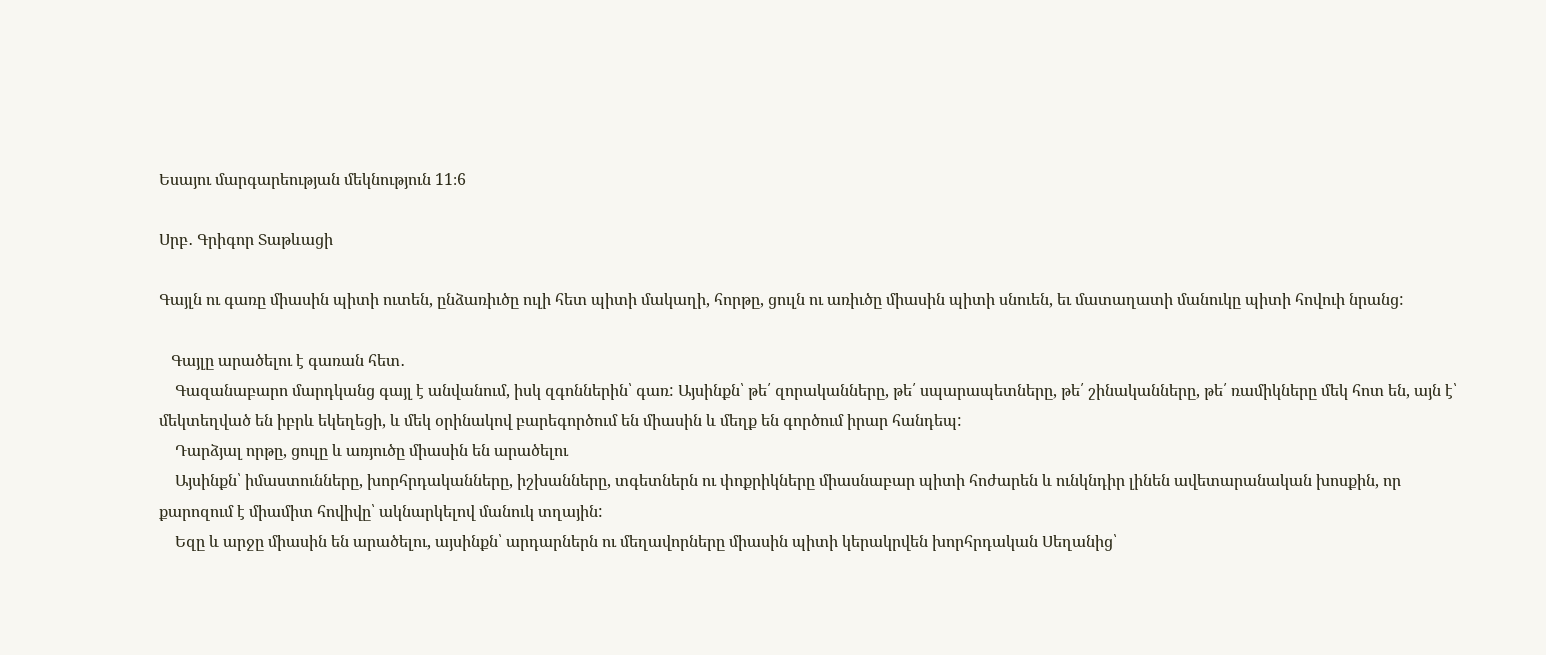Եսայու մարգարեության մեկնություն 11։6

Սրբ․ Գրիգոր Տաթևացի

Գայլն ու գառը միասին պիտի ուտեն, ընձառիւծը ուլի հետ պիտի մակաղի, հորթը, ցուլն ու առիւծը միասին պիտի սնուեն, եւ մատաղատի մանուկը պիտի հովուի նրանց:

   Գայլը արածելու է գառան հետ․
    Գազանաբարո մարդկանց գայլ է անվանում, իսկ զգոններին՝ գառ: Այսինքն՝ թե՛ զորականները, թե՛ սպարապետները, թե՛ շինականները, թե՛ ռամիկները մեկ հոտ են, այն է՝ մեկտեղված են իբրև եկեղեցի, և մեկ օրինակով բարեգործում են միասին և մեղք են գործում իրար հանդեպ:
    Դարձյալ որթը, ցուլը և առյուծը միասին են արածելու
    Այսինքն՝ իմաստունները, խորհրդականները, իշխանները, տգետներն ու փոքրիկները միասնաբար պիտի հոժարեն և ունկնդիր լինեն ավետարանական խոսքին, որ քարոզում է միամիտ հովիվը՝ ակնարկելով մանուկ տղային:
    Եզը և արջը միասին են արածելու, այսինքն՝ արդարներն ու մեղավորները միասին պիտի կերակրվեն խորհրդական Սեղանից՝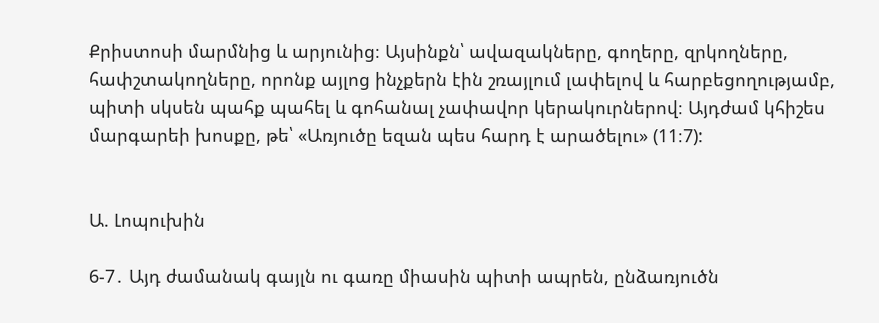Քրիստոսի մարմնից և արյունից։ Այսինքն՝ ավազակները, գողերը, զրկողները, հափշտակողները, որոնք այլոց ինչքերն էին շռայլում լափելով և հարբեցողությամբ, պիտի սկսեն պահք պահել և գոհանալ չափավոր կերակուրներով։ Այդժամ կհիշես մարգարեի խոսքը, թե՝ «Առյուծը եզան պես հարդ է արածելու» (11։7):


Ա. Լոպուխին

6-7․ Այդ ժամանակ գայլն ու գառը միասին պիտի ապրեն, ընձառյուծն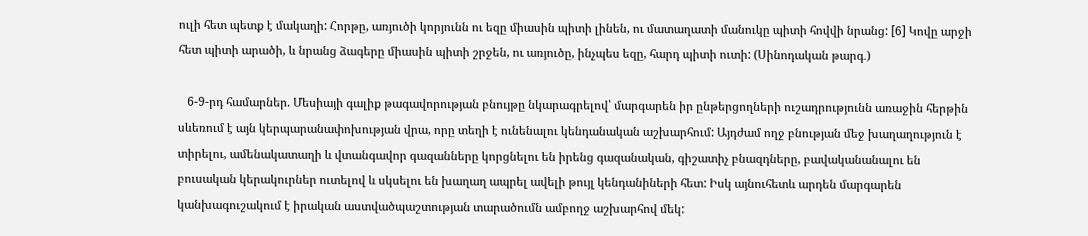ուլի հետ պետք է մակաղի: Հորթը, առյուծի կորյունն ու եզը միասին պիտի լինեն, ու մատաղատի մանուկը պիտի հովվի նրանց: [6] Կովը արջի հետ պիտի արածի, և նրանց ձագերը միասին պիտի շրջեն, ու առյուծը, ինչպես եզը, հարդ պիտի ուտի: (Սինոդական թարգ․)

   6-9-րդ համարներ. Մեսիայի գալիք թագավորության բնույթը նկարագրելով՝ մարգարեն իր ընթերցողների ուշադրությունն առաջին հերթին սևեռում է այն կերպարանափոխության վրա, որը տեղի է ունենալու կենդանական աշխարհում: Այդժամ ողջ բնության մեջ խաղաղություն է տիրելու, ամենակատաղի և վտանգավոր գազանները կորցնելու են իրենց գազանական, գիշատիչ բնազդները, բավականանալու են բուսական կերակուրներ ուտելով և սկսելու են խաղաղ ապրել ավելի թույլ կենդանիների հետ: Իսկ այնուհետև արդեն մարգարեն կանխագուշակում է իրական աստվածպաշտության տարածումն ամբողջ աշխարհով մեկ: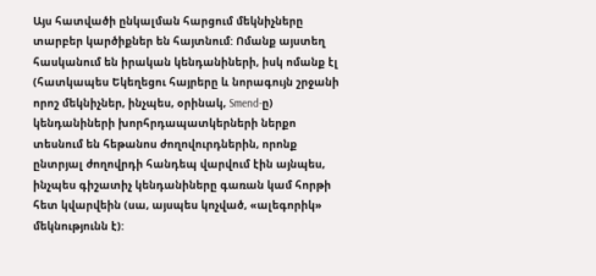Այս հատվածի ընկալման հարցում մեկնիչները տարբեր կարծիքներ են հայտնում: Ոմանք այստեղ հասկանում են իրական կենդանիների, իսկ ոմանք էլ (հատկապես Եկեղեցու հայրերը և նորագույն շրջանի որոշ մեկնիչներ, ինչպես, օրինակ, Smend-ը) կենդանիների խորհրդապատկերների ներքո տեսնում են հեթանոս ժողովուրդներին, որոնք ընտրյալ ժողովրդի հանդեպ վարվում էին այնպես, ինչպես գիշատիչ կենդանիները գառան կամ հորթի հետ կվարվեին (սա, այսպես կոչված, «ալեգորիկ» մեկնությունն է):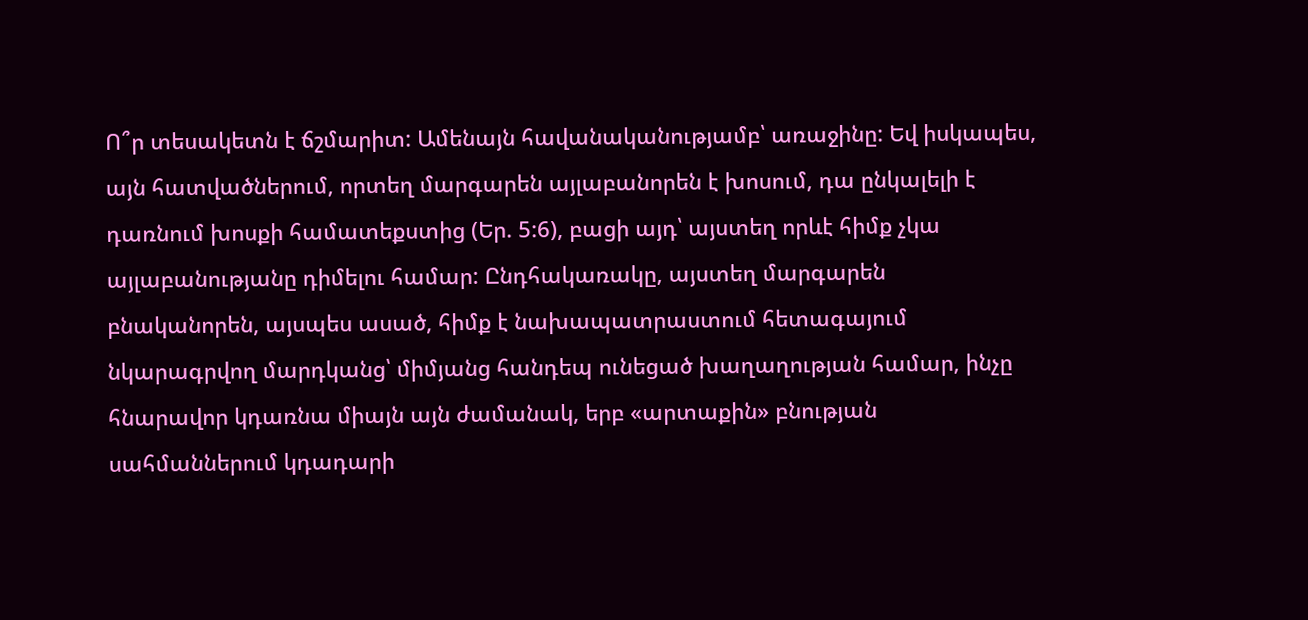Ո՞ր տեսակետն է ճշմարիտ: Ամենայն հավանականությամբ՝ առաջինը: Եվ իսկապես, այն հատվածներում, որտեղ մարգարեն այլաբանորեն է խոսում, դա ընկալելի է դառնում խոսքի համատեքստից (Եր. 5:6), բացի այդ՝ այստեղ որևէ հիմք չկա այլաբանությանը դիմելու համար: Ընդհակառակը, այստեղ մարգարեն բնականորեն, այսպես ասած, հիմք է նախապատրաստում հետագայում նկարագրվող մարդկանց՝ միմյանց հանդեպ ունեցած խաղաղության համար, ինչը հնարավոր կդառնա միայն այն ժամանակ, երբ «արտաքին» բնության սահմաններում կդադարի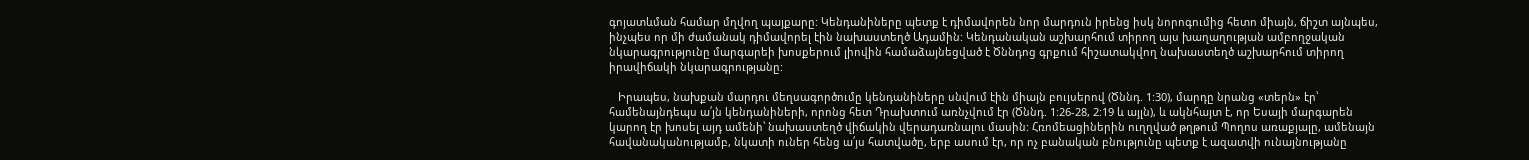գոյատևման համար մղվող պայքարը: Կենդանիները պետք է դիմավորեն նոր մարդուն իրենց իսկ նորոգումից հետո միայն, ճիշտ այնպես, ինչպես որ մի ժամանակ դիմավորել էին նախաստեղծ Ադամին: Կենդանական աշխարհում տիրող այս խաղաղության ամբողջական նկարագրությունը մարգարեի խոսքերում լիովին համաձայնեցված է Ծննդոց գրքում հիշատակվող նախաստեղծ աշխարհում տիրող իրավիճակի նկարագրությանը:

   Իրապես, նախքան մարդու մեղսագործումը կենդանիները սնվում էին միայն բույսերով (Ծննդ. 1:30), մարդը նրանց «տերն» էր՝ համենայնդեպս ա՛յն կենդանիների, որոնց հետ Դրախտում առնչվում էր (Ծննդ. 1:26-28, 2:19 և այլն), և ակնհայտ է, որ Եսայի մարգարեն կարող էր խոսել այդ ամենի՝ նախաստեղծ վիճակին վերադառնալու մասին: Հռոմեացիներին ուղղված թղթում Պողոս առաքյալը, ամենայն հավանականությամբ, նկատի ուներ հենց ա՛յս հատվածը, երբ ասում էր, որ ոչ բանական բնությունը պետք է ազատվի ունայնությանը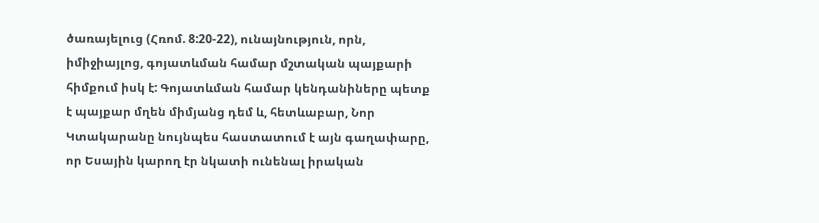ծառայելուց (Հռոմ. 8:20-22), ունայնություն, որն, իմիջիայլոց, գոյատևման համար մշտական պայքարի հիմքում իսկ է: Գոյատևման համար կենդանիները պետք է պայքար մղեն միմյանց դեմ և, հետևաբար, Նոր Կտակարանը նույնպես հաստատում է այն գաղափարը, որ Եսային կարող էր նկատի ունենալ իրական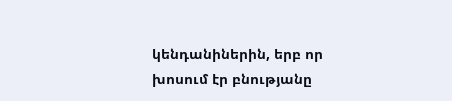կենդանիներին, երբ որ խոսում էր բնությանը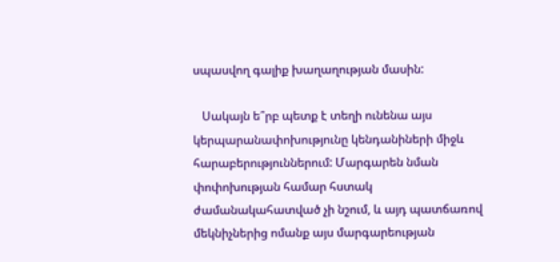սպասվող գալիք խաղաղության մասին:

   Սակայն ե՞րբ պետք է տեղի ունենա այս կերպարանափոխությունը կենդանիների միջև հարաբերություններում: Մարգարեն նման փոփոխության համար հստակ ժամանակահատված չի նշում, և այդ պատճառով մեկնիչներից ոմանք այս մարգարեության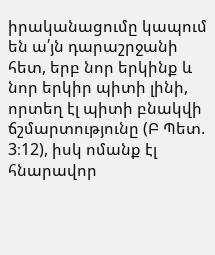իրականացումը կապում են ա՛յն դարաշրջանի հետ, երբ նոր երկինք և նոր երկիր պիտի լինի, որտեղ էլ պիտի բնակվի ճշմարտությունը (Բ Պետ. 3։12), իսկ ոմանք էլ հնարավոր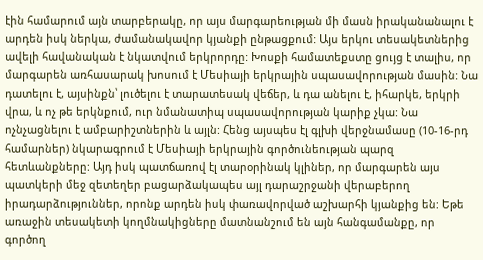էին համարում այն տարբերակը, որ այս մարգարեության մի մասն իրականանալու է արդեն իսկ ներկա, ժամանակավոր կյանքի ընթացքում: Այս երկու տեսակետներից ավելի հավանական է նկատվում երկրորդը: Խոսքի համատեքստը ցույց է տալիս, որ մարգարեն առհասարակ խոսում է Մեսիայի երկրային սպասավորության մասին: Նա դատելու է, այսինքն՝ լուծելու է տարատեսակ վեճեր, և դա անելու է, իհարկե, երկրի վրա, և ոչ թե երկնքում, ուր նմանատիպ սպասավորության կարիք չկա: Նա ոչնչացնելու է ամբարիշտներին և այլն: Հենց այսպես էլ գլխի վերջնամասը (10-16-րդ համարներ) նկարագրում է Մեսիայի երկրային գործունեության պարզ հետևանքները: Այդ իսկ պատճառով էլ տարօրինակ կլիներ, որ մարգարեն այս պատկերի մեջ զետեղեր բացարձակապես այլ դարաշրջանի վերաբերող իրադարձություններ, որոնք արդեն իսկ փառավորված աշխարհի կյանքից են: Եթե առաջին տեսակետի կողմնակիցները մատնանշում են այն հանգամանքը, որ գործող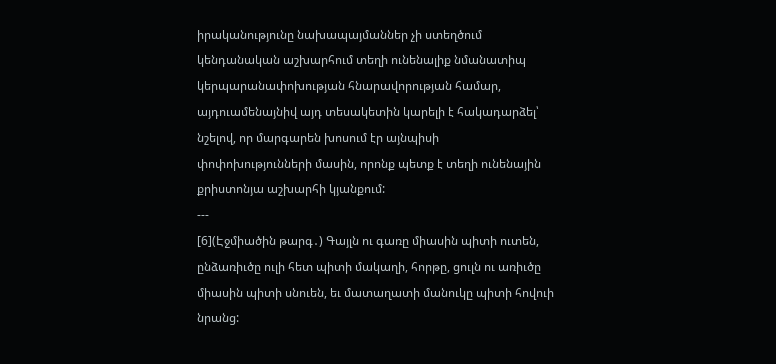իրականությունը նախապայմաններ չի ստեղծում կենդանական աշխարհում տեղի ունենալիք նմանատիպ կերպարանափոխության հնարավորության համար, այդուամենայնիվ այդ տեսակետին կարելի է հակադարձել՝ նշելով, որ մարգարեն խոսում էր այնպիսի փոփոխությունների մասին, որոնք պետք է տեղի ունենային քրիստոնյա աշխարհի կյանքում:
---
[6](Էջմիածին թարգ․) Գայլն ու գառը միասին պիտի ուտեն, ընձառիւծը ուլի հետ պիտի մակաղի, հորթը, ցուլն ու առիւծը միասին պիտի սնուեն, եւ մատաղատի մանուկը պիտի հովուի նրանց: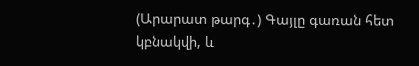(Արարատ թարգ․) Գայլը գառան հետ կբնակվի, և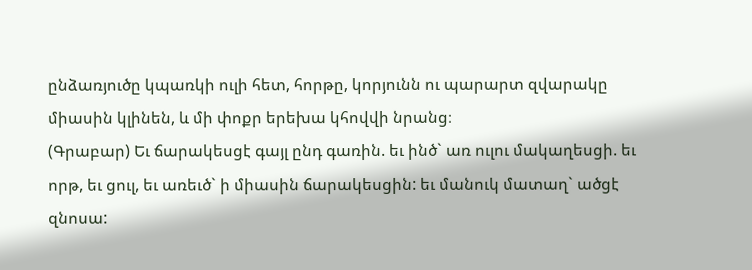ընձառյուծը կպառկի ուլի հետ, հորթը, կորյունն ու պարարտ զվարակը միասին կլինեն, և մի փոքր երեխա կհովվի նրանց։
(Գրաբար) Եւ ճարակեսցէ գայլ ընդ գառին. եւ ինծ` առ ուլու մակաղեսցի. եւ որթ, եւ ցուլ, եւ առեւծ` ի միասին ճարակեսցին: եւ մանուկ մատաղ` ածցէ զնոսա: